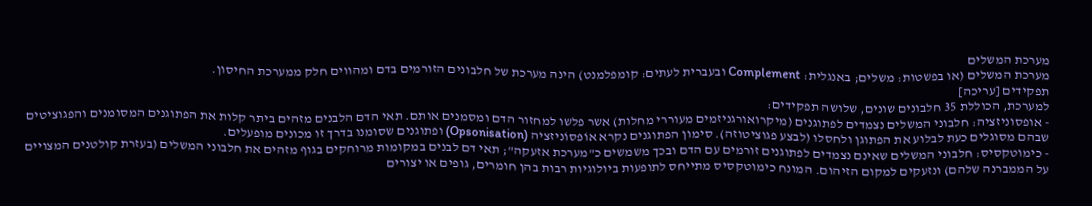מערכת המשלים
מערכת המשלים (או בפשטות: משלים; באנגלית: Complement ובעברית לעתים: קומפלמנט) הינה מערכת של חלבונים הזורמים בדם ומהווים חלק ממערכת החיסון.
תפקידים [עריכה]
למערכת, הכוללת 35 חלבונים שונים, שלושה תפקידים:
- אופסוניזציה: חלבוני המשלים נצמדים לפתוגנים (מיקרואורגניזמים מעוררי מחלות) אשר פלשו למחזור הדם ומסמנים אותם. תאי הדם הלבנים מזהים ביתר קלות את הפתוגנים המסומנים והפגוציטים שבהם מסוגלים כעת לבלוע את הפתוגן ולחסלו (לבצע פגוציטוזה). סימון הפתוגנים נקרא אוֹפּסוֹניזציה (Opsonisation) ופתוגנים שסומנו בדרך זו מכונים מופעלים.
- כימוטקסיס: חלבוני המשלים שאינם נצמדים לפתוגנים זורמים עם הדם ובכך משמשים כ"מערכת אזעקה"; תאי דם לבנים במקומות מרוחקים בגוף מזהים את חלבוני המשלים (בעזרת קולטנים המצויים על הממברנה שלהם) ונזעקים למקום הזיהום. המונח כימוטקסיס מתייחס לתופעות ביולוגיות רבות בהן חומרים, גופים או יצורים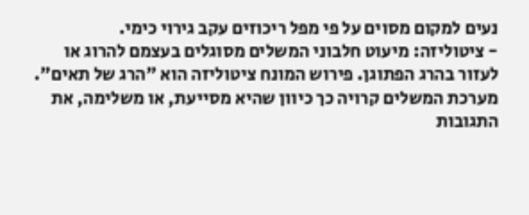נעים למקום מסוים על פי מפל ריכוזים עקב גירוי כימי.
- ציטוליזה: מיעוט חלבוני המשלים מסוגלים בעצמם להרוג או לעזור בהרג הפתוגן. פירוש המונח ציטוליזה הוא "הרג של תאים".
מערכת המשלים קרויה כך כיוון שהיא מסייעת, או משלימה, את התגובות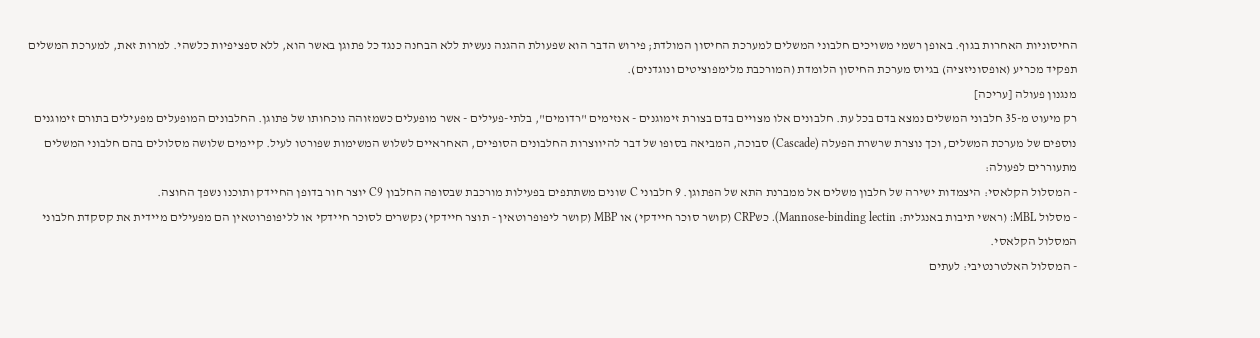החיסוניות האחרות בגוף. באופן רשמי משויכים חלבוני המשלים למערכת החיסון המולדת; פירוש הדבר הוא שפעולת ההגנה נעשית ללא הבחנה כנגד כל פתוגן באשר הוא, ללא ספציפיות כלשהי. למרות זאת, למערכת המשלים תפקיד מכריע (אופסוניזציה) בגיוס מערכת החיסון הלומדת (המורכבת מלימפוציטים ונוגדנים).
מנגנון פעולה [עריכה]
רק מיעוט מ-35 חלבוני המשלים נמצא בדם בכל עת. חלבונים אלו מצויים בדם בצורת זימוגנים - אנזימים "רדומים", בלתי-פעילים - אשר מופעלים כשמזוהה נוכחותו של פתוגן. החלבונים המופעלים מפעילים בתורם זימוגנים נוספים של מערכת המשלים, וכך נוצרת שרשרת הפעלה (Cascade) סבוכה, המביאה בסופו של דבר להיווצרות החלבונים הסופיים, האחראיים לשלוש המשימות שפורטו לעיל. קיימים שלושה מסלולים בהם חלבוני המשלים מתעוררים לפעולה:
- המסלול הקלאסי: היצמדות ישירה של חלבון משלים אל ממברנת התא של הפתוגן. 9 חלבוני C שונים משתתפים בפעילות מורכבת שבסופה החלבון C9 יוצר חור בדופן החיידק ותוכנו נשפך החוצה.
- מסלול MBL: (ראשי תיבות באנגלית: Mannose-binding lectin). כשCRP (קושר סוכר חיידקי) או MBP (קושר ליפופרוטאין - תוצר חיידקי) נקשרים לסוכר חיידקי או לליפופרוטאין הם מפעילים מיידית את קסקדת חלבוני המסלול הקלאסי.
- המסלול האלטרנטיבי: לעתים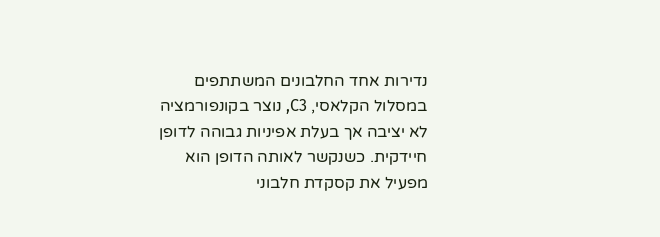נדירות אחד החלבונים המשתתפים במסלול הקלאסי, C3, נוצר בקונפורמציה לא יציבה אך בעלת אפיניות גבוהה לדופן חיידקית. כשנקשר לאותה הדופן הוא מפעיל את קסקדת חלבוני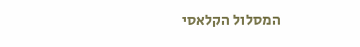המסלול הקלאסי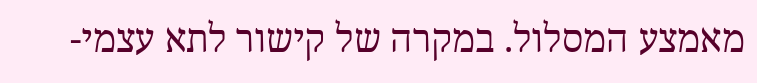מאמצע המסלול. במקרה של קישור לתא עצמי-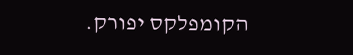הקומפלקס יפורק.